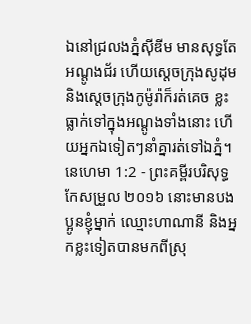ឯនៅជ្រលងភ្នំស៊ីឌីម មានសុទ្ធតែអណ្តូងជ័រ ហើយស្តេចក្រុងសូដុម និងស្តេចក្រុងកូម៉ូរ៉ាក៏រត់គេច ខ្លះធ្លាក់ទៅក្នុងអណ្ដូងទាំងនោះ ហើយអ្នកឯទៀតៗនាំគ្នារត់ទៅឯភ្នំ។
នេហេមា 1:2 - ព្រះគម្ពីរបរិសុទ្ធកែសម្រួល ២០១៦ នោះមានបងប្អូនខ្ញុំម្នាក់ ឈ្មោះហាណានី និងអ្នកខ្លះទៀតបានមកពីស្រុ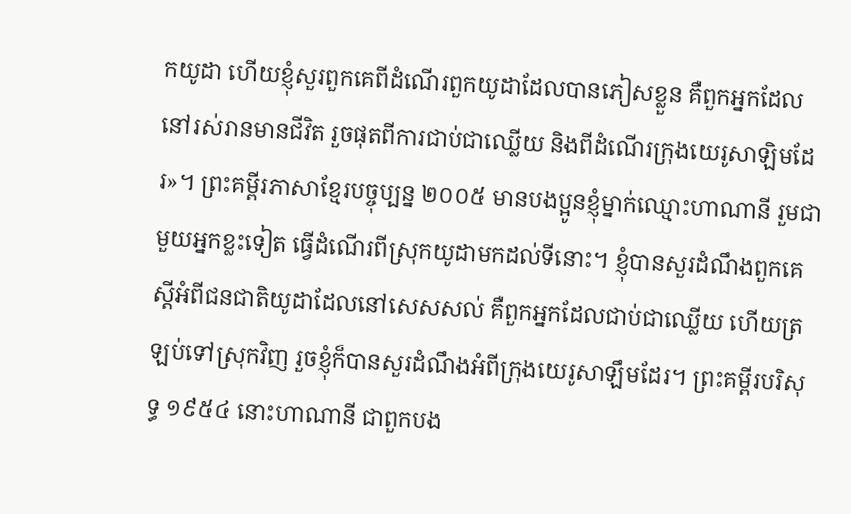កយូដា ហើយខ្ញុំសួរពួកគេពីដំណើរពួកយូដាដែលបានភៀសខ្លួន គឺពួកអ្នកដែលនៅរស់រានមានជីវិត រួចផុតពីការជាប់ជាឈ្លើយ និងពីដំណើរក្រុងយេរូសាឡិមដែរ»។ ព្រះគម្ពីរភាសាខ្មែរបច្ចុប្បន្ន ២០០៥ មានបងប្អូនខ្ញុំម្នាក់ឈ្មោះហាណានី រួមជាមួយអ្នកខ្លះទៀត ធ្វើដំណើរពីស្រុកយូដាមកដល់ទីនោះ។ ខ្ញុំបានសួរដំណឹងពួកគេស្ដីអំពីជនជាតិយូដាដែលនៅសេសសល់ គឺពួកអ្នកដែលជាប់ជាឈ្លើយ ហើយត្រឡប់ទៅស្រុកវិញ រួចខ្ញុំក៏បានសួរដំណឹងអំពីក្រុងយេរូសាឡឹមដែរ។ ព្រះគម្ពីរបរិសុទ្ធ ១៩៥៤ នោះហាណានី ជាពួកបង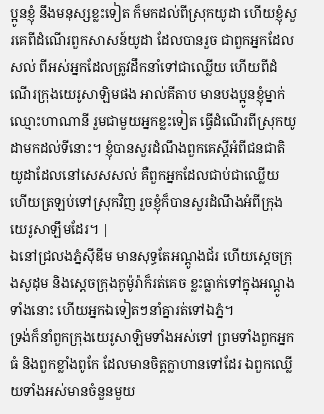ប្អូនខ្ញុំ នឹងមនុស្សខ្លះទៀត ក៏មកដល់ពីស្រុកយូដា ហើយខ្ញុំសួរគេពីដំណើរពួកសាសន៍យូដា ដែលបានរួច ជាពួកអ្នកដែលសល់ ពីអស់អ្នកដែលត្រូវដឹកនាំទៅជាឈ្លើយ ហើយពីដំណើរក្រុងយេរូសាឡិមផង អាល់គីតាប មានបងប្អូនខ្ញុំម្នាក់ឈ្មោះហាណានី រួមជាមួយអ្នកខ្លះទៀត ធ្វើដំណើរពីស្រុកយូដាមកដល់ទីនោះ។ ខ្ញុំបានសួរដំណឹងពួកគេស្ដីអំពីជនជាតិយូដាដែលនៅសេសសល់ គឺពួកអ្នកដែលជាប់ជាឈ្លើយ ហើយត្រឡប់ទៅស្រុកវិញ រួចខ្ញុំក៏បានសួរដំណឹងអំពីក្រុងយេរូសាឡឹមដែរ។ |
ឯនៅជ្រលងភ្នំស៊ីឌីម មានសុទ្ធតែអណ្តូងជ័រ ហើយស្តេចក្រុងសូដុម និងស្តេចក្រុងកូម៉ូរ៉ាក៏រត់គេច ខ្លះធ្លាក់ទៅក្នុងអណ្ដូងទាំងនោះ ហើយអ្នកឯទៀតៗនាំគ្នារត់ទៅឯភ្នំ។
ទ្រង់ក៏នាំពួកក្រុងយេរូសាឡិមទាំងអស់ទៅ ព្រមទាំងពួកអ្នកធំ និងពួកខ្លាំងពូកែ ដែលមានចិត្តក្លាហានទៅដែរ ឯពួកឈ្លើយទាំងអស់មានចំនួនមួយ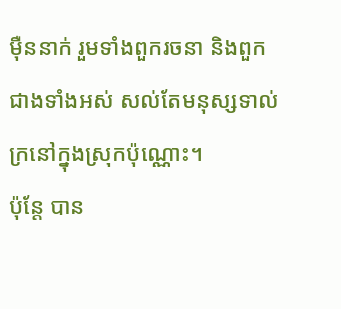ម៉ឺននាក់ រួមទាំងពួករចនា និងពួកជាងទាំងអស់ សល់តែមនុស្សទាល់ក្រនៅក្នុងស្រុកប៉ុណ្ណោះ។
ប៉ុន្តែ បាន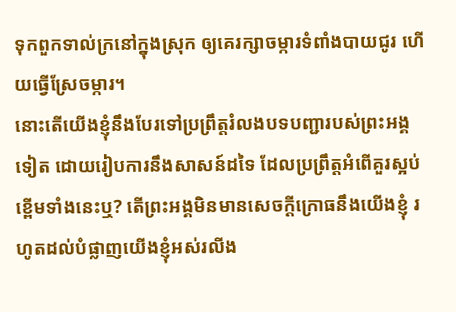ទុកពួកទាល់ក្រនៅក្នុងស្រុក ឲ្យគេរក្សាចម្ការទំពាំងបាយជូរ ហើយធ្វើស្រែចម្ការ។
នោះតើយើងខ្ញុំនឹងបែរទៅប្រព្រឹត្តរំលងបទបញ្ជារបស់ព្រះអង្គទៀត ដោយរៀបការនឹងសាសន៍ដទៃ ដែលប្រព្រឹត្តអំពើគួរស្អប់ខ្ពើមទាំងនេះឬ? តើព្រះអង្គមិនមានសេចក្ដីក្រោធនឹងយើងខ្ញុំ រហូតដល់បំផ្លាញយើងខ្ញុំអស់រលីង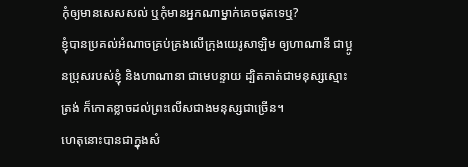កុំឲ្យមានសេសសល់ ឬកុំមានអ្នកណាម្នាក់គេចផុតទេឬ?
ខ្ញុំបានប្រគល់អំណាចគ្រប់គ្រងលើក្រុងយេរូសាឡិម ឲ្យហាណានី ជាប្អូនប្រុសរបស់ខ្ញុំ និងហាណានា ជាមេបន្ទាយ ដ្បិតគាត់ជាមនុស្សស្មោះត្រង់ ក៏កោតខ្លាចដល់ព្រះលើសជាងមនុស្សជាច្រើន។
ហេតុនោះបានជាក្នុងសំ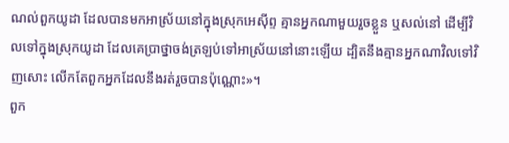ណល់ពួកយូដា ដែលបានមកអាស្រ័យនៅក្នុងស្រុកអេស៊ីព្ទ គ្មានអ្នកណាមួយរួចខ្លួន ឬសល់នៅ ដើម្បីវិលទៅក្នុងស្រុកយូដា ដែលគេប្រាថ្នាចង់ត្រឡប់ទៅអាស្រ័យនៅនោះឡើយ ដ្បិតនឹងគ្មានអ្នកណាវិលទៅវិញសោះ លើកតែពួកអ្នកដែលនឹងរត់រួចបានប៉ុណ្ណោះ»។
ពួក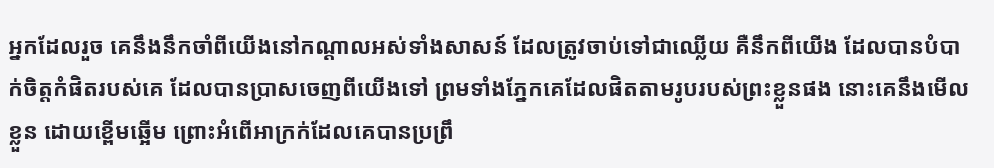អ្នកដែលរួច គេនឹងនឹកចាំពីយើងនៅកណ្ដាលអស់ទាំងសាសន៍ ដែលត្រូវចាប់ទៅជាឈ្លើយ គឺនឹកពីយើង ដែលបានបំបាក់ចិត្តកំផិតរបស់គេ ដែលបានប្រាសចេញពីយើងទៅ ព្រមទាំងភ្នែកគេដែលផិតតាមរូបរបស់ព្រះខ្លួនផង នោះគេនឹងមើលខ្លួន ដោយខ្ពើមឆ្អើម ព្រោះអំពើអាក្រក់ដែលគេបានប្រព្រឹ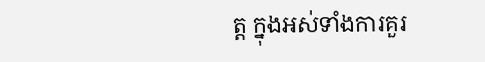ត្ត ក្នុងអស់ទាំងការគួរ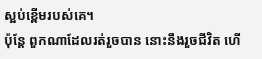ស្អប់ខ្ពើមរបស់គេ។
ប៉ុន្តែ ពួកណាដែលរត់រួចបាន នោះនឹងរួចជីវិត ហើ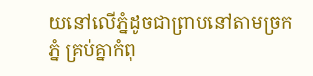យនៅលើភ្នំដូចជាព្រាបនៅតាមច្រកភ្នំ គ្រប់គ្នាកំពុ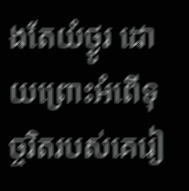ងតែយំថ្ងូរ ដោយព្រោះអំពើទុច្ចរិតរបស់គេរៀ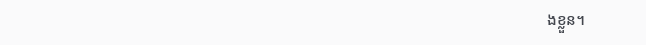ងខ្លួន។